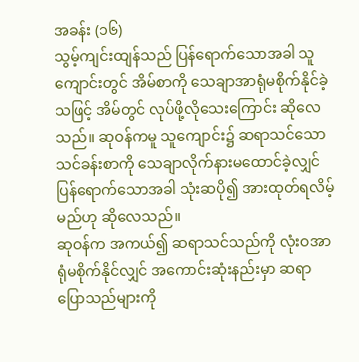အခန်း (၁၆)
သွမ့်ကျင်းထျန်သည် ပြန်ရောက်သောအခါ သူကျောင်းတွင် အိမ်စာကို သေချာအာရုံမစိုက်နိုင်ခဲ့သဖြင့် အိမ်တွင် လုပ်ဖို့လိုသေးကြောင်း ဆိုလေသည်။ ဆုဝန်ကမူ သူကျောင်း၌ ဆရာသင်သော သင်ခန်းစာကို သေချာလိုက်နားမထောင်ခဲ့လျှင် ပြန်ရောက်သောအခါ သုံးဆပို၍ အားထုတ်ရလိမ့်မည်ဟု ဆိုလေသည်။
ဆုဝန်က အကယ်၍ ဆရာသင်သည်ကို လုံးဝအာရုံမစိုက်နိုင်လျှင် အကောင်းဆုံးနည်းမှာ ဆရာပြောသည်များကို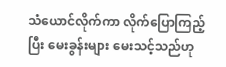သံယောင်လိုက်ကာ လိုက်ပြောကြည့်ပြီး မေးခွန်းများ မေးသင့်သည်ဟု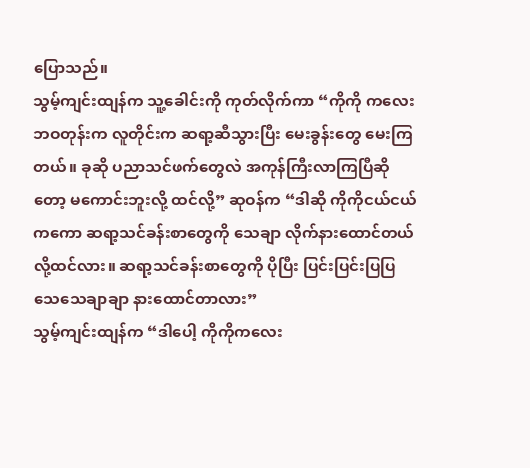ပြောသည်။
သွမ့်ကျင်းထျန်က သူ့ခေါင်းကို ကုတ်လိုက်ကာ “ကိုကို ကလေးဘဝတုန်းက လူတိုင်းက ဆရာ့ဆီသွားပြီး မေးခွန်းတွေ မေးကြတယ်။ ခုဆို ပညာသင်ဖက်တွေလဲ အကုန်ကြီးလာကြပြီဆိုတော့ မကောင်းဘူးလို့ ထင်လို့” ဆုဝန်က “ဒါဆို ကိုကိုငယ်ငယ်ကကော ဆရာ့သင်ခန်းစာတွေကို သေချာ လိုက်နားထောင်တယ်လို့ထင်လား။ ဆရာ့သင်ခန်းစာတွေကို ပိုပြီး ပြင်းပြင်းပြပြ သေသေချာချာ နားထောင်တာလား”
သွမ့်ကျင်းထျန်က “ဒါပေါ့ ကိုကိုကလေး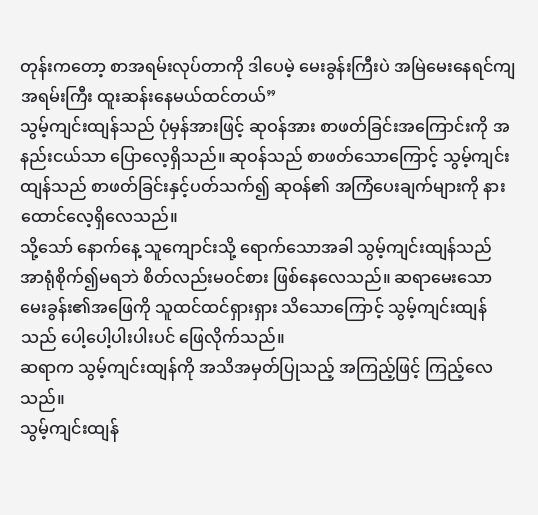တုန်းကတော့ စာအရမ်းလုပ်တာကို ဒါပေမဲ့ မေးခွန်းကြီးပဲ အမြဲမေးနေရင်ကျ အရမ်းကြီး ထူးဆန်းနေမယ်ထင်တယ်”
သွမ့်ကျင်းထျန်သည် ပုံမှန်အားဖြင့် ဆုဝန်အား စာဖတ်ခြင်းအကြောင်းကို အနည်းငယ်သာ ပြောလေ့ရှိသည်။ ဆုဝန်သည် စာဖတ်သောကြောင့် သွမ့်ကျင်းထျန်သည် စာဖတ်ခြင်းနှင့်ပတ်သက်၍ ဆုဝန်၏ အကြံပေးချက်များကို နားထောင်လေ့ရှိလေသည်။
သို့သော် နောက်နေ့ သူကျောင်းသို့ ရောက်သောအခါ သွမ့်ကျင်းထျန်သည် အာရုံစိုက်၍မရဘဲ စိတ်လည်းမဝင်စား ဖြစ်နေလေသည်။ ဆရာမေးသော မေးခွန်း၏အဖြေကို သူထင်ထင်ရှားရှား သိသောကြောင့် သွမ့်ကျင်းထျန်သည် ပေါ့ပေါ့ပါးပါးပင် ဖြေလိုက်သည်။
ဆရာက သွမ့်ကျင်းထျန်ကို အသိအမှတ်ပြုသည့် အကြည့်ဖြင့် ကြည့်လေသည်။
သွမ့်ကျင်းထျန်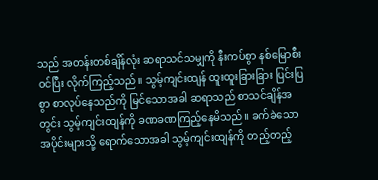သည် အတန်းတစ်ချိန်လုံး ဆရာသင်သမျှကို နီးကပ်စွာ နစ်မြောစီးဝင်ပြီး လိုက်ကြည့်သည်။ သွမ့်ကျင်းထျန် ထူးထူးခြားခြား ပြင်းပြစွာ စာလုပ်နေသည်ကို မြင်သောအခါ ဆရာသည် စာသင်ချိန်အတွင်း သွမ့်ကျင်းထျန်ကို ခဏခဏကြည့်နေမိသည်။ ခက်ခဲသော အပိုင်းများသို့ ရောက်သောအခါ သွမ့်ကျင်းထျန်ကို တည့်တည့်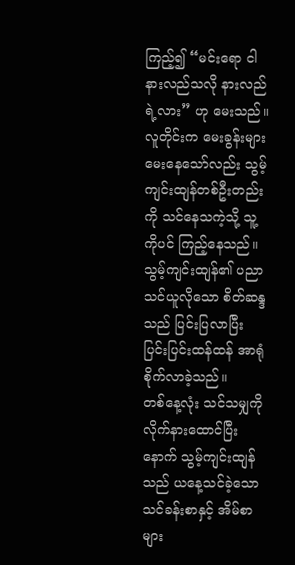ကြည့်၍ “မင်းရော ငါနားလည်သလို နားလည်ရဲ့လား” ဟု မေးသည်။ လူတိုင်းက မေးခွန်းများ မေးနေသော်လည်း သွမ့်ကျင်းထျန်တစ်ဦးတည်းကို သင်နေသကဲ့သို့ သူ့ကိုပင် ကြည့်နေသည်။
သွမ့်ကျင်းထျန်၏ ပညာသင်ယူလိုသော စိတ်ဆန္ဒသည် ပြင်းပြလာပြီး ပြင်းပြင်းထန်ထန် အာရုံစိုက်လာခဲ့သည်။
တစ်နေ့လုံး သင်သမျှကို လိုက်နားထောင်ပြီးနောက် သွမ့်ကျင်းထျန်သည် ယနေ့သင်ခဲ့သော သင်ခန်းစာနှင့် အိမ်စာများ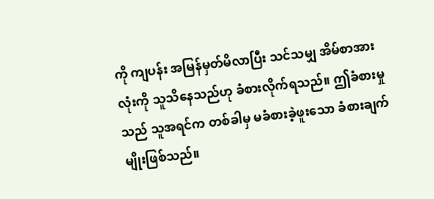ကို ကျပန်း အမြန်မှတ်မိလာပြီး သင်သမျှ အိမ်စာအားလုံးကို သူသိနေသည်ဟု ခံစားလိုက်ရသည်။ ဤခံစားမှုသည် သူအရင်က တစ်ခါမှ မခံစားခဲ့ဖူးသော ခံစားချက်မျိုးဖြစ်သည်။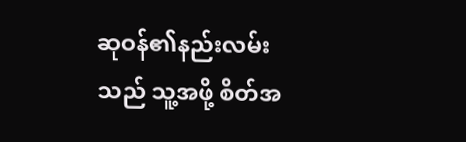ဆုဝန်၏နည်းလမ်းသည် သူ့အဖို့ စိတ်အ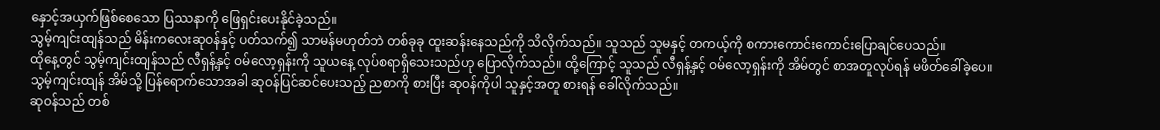နှောင့်အယှက်ဖြစ်စေသော ပြဿနာကို ဖြေရှင်းပေးနိုင်ခဲ့သည်။
သွမ့်ကျင်းထျန်သည် မိန်းကလေးဆုဝန်နှင့် ပတ်သက်၍ သာမန်မဟုတ်ဘဲ တစ်ခုခု ထူးဆန်းနေသည်ကို သိလိုက်သည်။ သူသည် သူမနှင့် တကယ့်ကို စကားကောင်းကောင်းပြောချင်ပေသည်။
ထိုနေ့တွင် သွမ့်ကျင်းထျန်သည် လီရှန့်နှင့် ဝမ်လော့ရှန်းကို သူယနေ့ လုပ်စရာရှိသေးသည်ဟု ပြောလိုက်သည်။ ထို့ကြောင့် သူသည် လီရှန့်နှင့် ဝမ်လော့ရှန်းကို အိမ်တွင် စာအတူလုပ်ရန် မဖိတ်ခေါ်ခဲ့ပေ။
သွမ့်ကျင်းထျန် အိမ်သို့ ပြန်ရောက်သောအခါ ဆုဝန်ပြင်ဆင်ပေးသည့် ညစာကို စားပြီး ဆုဝန်ကိုပါ သူနှင့်အတူ စားရန် ခေါ်လိုက်သည်။
ဆုဝန်သည် တစ်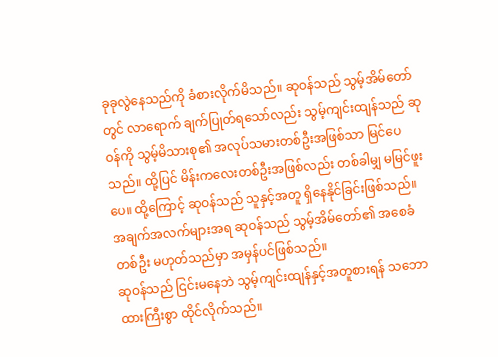ခုခုလွဲနေသည်ကို ခံစားလိုက်မိသည်။ ဆုဝန်သည် သွမ့်အိမ်တော်တွင် လာရောက် ချက်ပြုတ်ရသော်လည်း သွမ့်ကျင်းထျန်သည် ဆုဝန်ကို သွမ့်မိသားစု၏ အလုပ်သမားတစ်ဦးအဖြစ်သာ မြင်ပေသည်။ ထို့ပြင် မိန်းကလေးတစ်ဦးအဖြစ်လည်း တစ်ခါမျှ မမြင်ဖူးပေ။ ထို့ကြောင့် ဆုဝန်သည် သူနှင့်အတူ ရှိနေနိုင်ခြင်းဖြစ်သည်။ အချက်အလက်များအရ ဆုဝန်သည် သွမ့်အိမ်တော်၏ အစေခံတစ်ဦး မဟုတ်သည်မှာ အမှန်ပင်ဖြစ်သည်။
ဆုဝန်သည် ငြင်းမနေဘဲ သွမ့်ကျင်းထျန်နှင့်အတူစားရန် သဘောထားကြီးစွာ ထိုင်လိုက်သည်။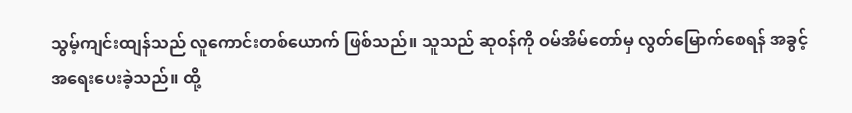သွမ့်ကျင်းထျန်သည် လူကောင်းတစ်ယောက် ဖြစ်သည်။ သူသည် ဆုဝန်ကို ဝမ်အိမ်တော်မှ လွတ်မြောက်စေရန် အခွင့်အရေးပေးခဲ့သည်။ ထို့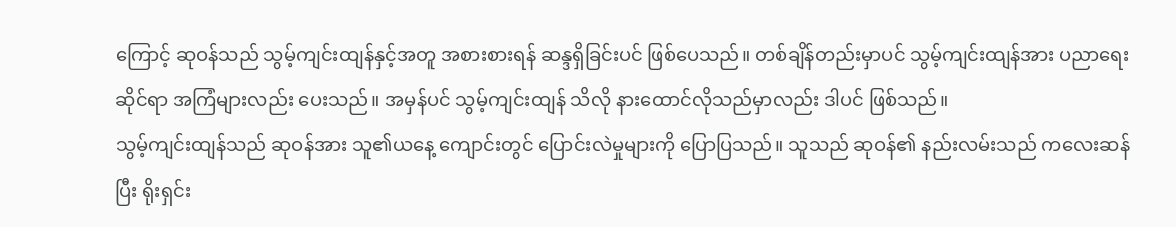ကြောင့် ဆုဝန်သည် သွမ့်ကျင်းထျန်နှင့်အတူ အစားစားရန် ဆန္ဒရှိခြင်းပင် ဖြစ်ပေသည်။ တစ်ချိန်တည်းမှာပင် သွမ့်ကျင်းထျန်အား ပညာရေးဆိုင်ရာ အကြံများလည်း ပေးသည်။ အမှန်ပင် သွမ့်ကျင်းထျန် သိလို နားထောင်လိုသည်မှာလည်း ဒါပင် ဖြစ်သည်။
သွမ့်ကျင်းထျန်သည် ဆုဝန်အား သူ၏ယနေ့ ကျောင်းတွင် ပြောင်းလဲမှုများကို ပြောပြသည်။ သူသည် ဆုဝန်၏ နည်းလမ်းသည် ကလေးဆန်ပြီး ရိုးရှင်း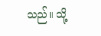သည်။ သို့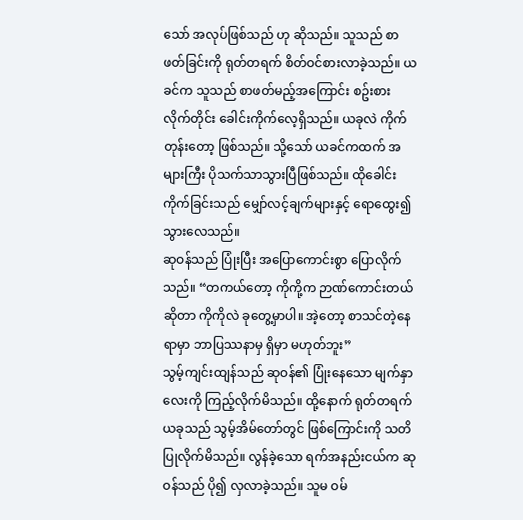သော် အလုပ်ဖြစ်သည် ဟု ဆိုသည်။ သူသည် စာဖတ်ခြင်းကို ရုတ်တရက် စိတ်ဝင်စားလာခဲ့သည်။ ယခင်က သူသည် စာဖတ်မည့်အကြောင်း စဥ်းစားလိုက်တိုင်း ခေါင်းကိုက်လေ့ရှိသည်။ ယခုလဲ ကိုက်တုန်းတော့ ဖြစ်သည်။ သို့သော် ယခင်ကထက် အများကြီး ပိုသက်သာသွားပြီဖြစ်သည်။ ထိုခေါင်းကိုက်ခြင်းသည် မျှော်လင့်ချက်များနှင့် ရောထွေး၍ သွားလေသည်။
ဆုဝန်သည် ပြုံးပြီး အပြောကောင်းစွာ ပြောလိုက်သည်။ “တကယ်တော့ ကိုကို့က ဉာဏ်ကောင်းတယ်ဆိုတာ ကိုကိုလဲ ခုတွေ့မှာပါ။ အဲ့တော့ စာသင်တဲ့နေရာမှာ ဘာပြဿနာမှ ရှိမှာ မဟုတ်ဘူး”
သွမ့်ကျင်းထျန်သည် ဆုဝန်၏ ပြုံးနေသော မျက်နှာလေးကို ကြည့်လိုက်မိသည်။ ထို့နောက် ရုတ်တရက် ယခုသည် သွမ့်အိမ်တော်တွင် ဖြစ်ကြောင်းကို သတိပြုလိုက်မိသည်။ လွန်ခဲ့သော ရက်အနည်းငယ်က ဆုဝန်သည် ပို၍ လှလာခဲ့သည်။ သူမ ဝမ်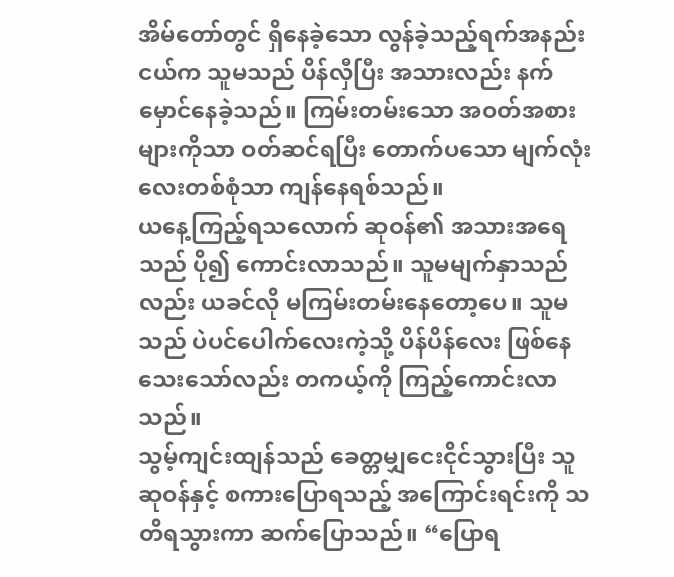အိမ်တော်တွင် ရှိနေခဲ့သော လွန်ခဲ့သည့်ရက်အနည်းငယ်က သူမသည် ပိန်လှီပြီး အသားလည်း နက်မှောင်နေခဲ့သည်။ ကြမ်းတမ်းသော အဝတ်အစားများကိုသာ ဝတ်ဆင်ရပြီး တောက်ပသော မျက်လုံးလေးတစ်စုံသာ ကျန်နေရစ်သည်။
ယနေ့ကြည့်ရသလောက် ဆုဝန်၏ အသားအရေသည် ပို၍ ကောင်းလာသည်။ သူမမျက်နှာသည်လည်း ယခင်လို မကြမ်းတမ်းနေတော့ပေ။ သူမသည် ပဲပင်ပေါက်လေးကဲ့သို့ ပိန်ပိန်လေး ဖြစ်နေသေးသော်လည်း တကယ့်ကို ကြည့်ကောင်းလာသည်။
သွမ့်ကျင်းထျန်သည် ခေတ္တမျှငေးငိုင်သွားပြီး သူဆုဝန်နှင့် စကားပြောရသည့် အကြောင်းရင်းကို သတိရသွားကာ ဆက်ပြောသည်။ “ပြောရ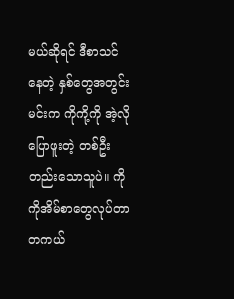မယ်ဆိုရင် ဒီစာသင်နေတဲ့ နှစ်တွေအတွင်း မင်းက ကိုကို့ကို အဲ့လိုပြောဖူးတဲ့ တစ်ဦးတည်းသောသူပဲ။ ကိုကိုအိမ်စာတွေလုပ်တာ တကယ်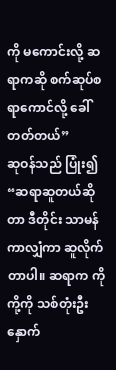ကို မကောင်းလို့ ဆရာကဆို စက်ဆုပ်စရာကောင်လို့ ခေါ်တတ်တယ်”
ဆုဝန်သည် ပြုံး၍ “ဆရာဆူတယ်ဆိုတာ ဒီတိုင်း သာမန်ကာလျှံကာ ဆူလိုက်တာပါ။ ဆရာက ကိုကို့ကို သစ်တုံးဦးနှောက်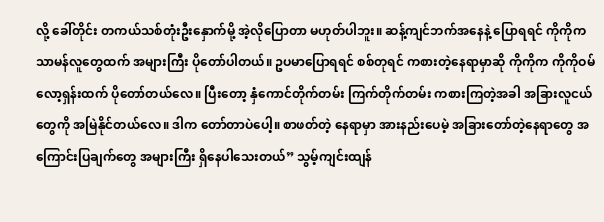လို့ ခေါ်တိုင်း တကယ်သစ်တုံးဦးနှောက်မို့ အဲ့လိုပြောတာ မဟုတ်ပါဘူး။ ဆန့်ကျင်ဘက်အနေနဲ့ ပြောရရင် ကိုကိုက သာမန်လူတွေထက် အများကြီး ပိုတော်ပါတယ်။ ဥပမာပြောရရင် စစ်တုရင် ကစားတဲ့နေရာမှာဆို ကိုကိုက ကိုကိုဝမ်လော့ရှန်းထက် ပိုတော်တယ်လေ။ ပြီးတော့ နှံကောင်တိုက်တမ်း ကြက်တိုက်တမ်း ကစားကြတဲ့အခါ အခြားလူငယ်တွေကို အမြဲနိုင်တယ်လေ။ ဒါက တော်တာပဲပေါ့။ စာဖတ်တဲ့ နေရာမှာ အားနည်းပေမဲ့ အခြားတော်တဲ့နေရာတွေ အကြောင်းပြချက်တွေ အများကြီး ရှိနေပါသေးတယ်” သွမ့်ကျင်းထျန်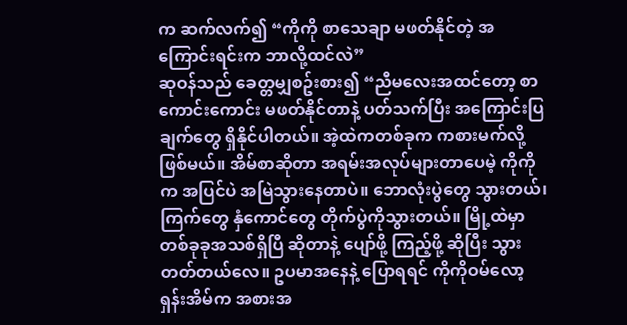က ဆက်လက်၍ “ကိုကို စာသေချာ မဖတ်နိုင်တဲ့ အကြောင်းရင်းက ဘာလို့ထင်လဲ”
ဆုဝန်သည် ခေတ္တမျှစဥ်းစား၍ “ညီမလေးအထင်တော့ စာကောင်းကောင်း မဖတ်နိုင်တာနဲ့ ပတ်သက်ပြီး အကြောင်းပြချက်တွေ ရှိနိုင်ပါတယ်။ အဲ့ထဲကတစ်ခုက ကစားမက်လို့ဖြစ်မယ်။ အိမ်စာဆိုတာ အရမ်းအလုပ်များတာပေမဲ့ ကိုကိုက အပြင်ပဲ အမြဲသွားနေတာပဲ။ ဘောလုံးပွဲတွေ သွားတယ်၊ ကြက်တွေ နှံကောင်တွေ တိုက်ပွဲကိုသွားတယ်။ မြို့ထဲမှာ တစ်ခုခုအသစ်ရှိပြီ ဆိုတာနဲ့ ပျော်ဖို့ ကြည့်ဖို့ ဆိုပြီး သွားတတ်တယ်လေ။ ဥပမာအနေနဲ့ ပြောရရင် ကိုကိုဝမ်လော့ရှန်းအိမ်က အစားအ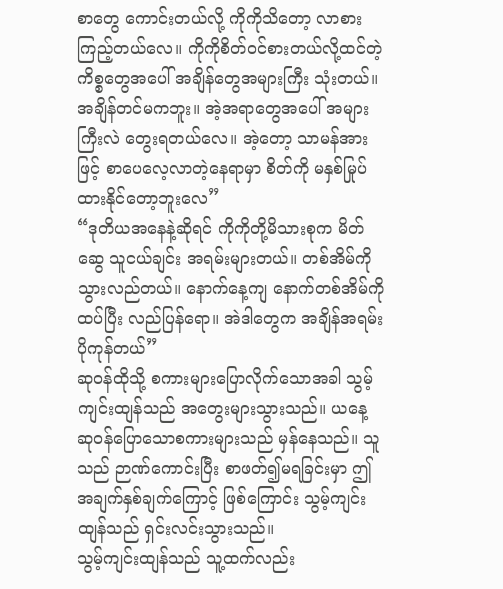စာတွေ ကောင်းတယ်လို့ ကိုကိုသိတော့ လာစားကြည့်တယ်လေ။ ကိုကိုစိတ်ဝင်စားတယ်လို့ထင်တဲ့ ကိစ္စတွေအပေါ် အချိန်တွေအများကြီး သုံးတယ်။ အချိန်တင်မကဘူး။ အဲ့အရာတွေအပေါ် အများကြီးလဲ တွေးရတယ်လေ။ အဲ့တော့ သာမန်အားဖြင့် စာပေလေ့လာတဲ့နေရာမှာ စိတ်ကို မနှစ်မြုပ်ထားနိုင်တော့ဘူးလေ”
“ဒုတိယအနေနဲ့ဆိုရင် ကိုကိုတို့မိသားစုက မိတ်ဆွေ သူငယ်ချင်း အရမ်းများတယ်။ တစ်အိမ်ကို သွားလည်တယ်။ နောက်နေ့ကျ နောက်တစ်အိမ်ကို ထပ်ပြီး လည်ပြန်ရော။ အဲဒါတွေက အချိန်အရမ်းပိုကုန်တယ်”
ဆုဝန်ထိုသို့ စကားများပြောလိုက်သောအခါ သွမ့်ကျင်းထျန်သည် အတွေးများသွားသည်။ ယနေ့ ဆုဝန်ပြောသောစကားများသည် မှန်နေသည်။ သူသည် ဉာဏ်ကောင်းပြီး စာဖတ်၍မရခြင်းမှာ ဤအချက်နှစ်ချက်ကြောင့် ဖြစ်ကြောင်း သွမ့်ကျင်းထျန်သည် ရှင်းလင်းသွားသည်။
သွမ့်ကျင်းထျန်သည် သူ့ထက်လည်း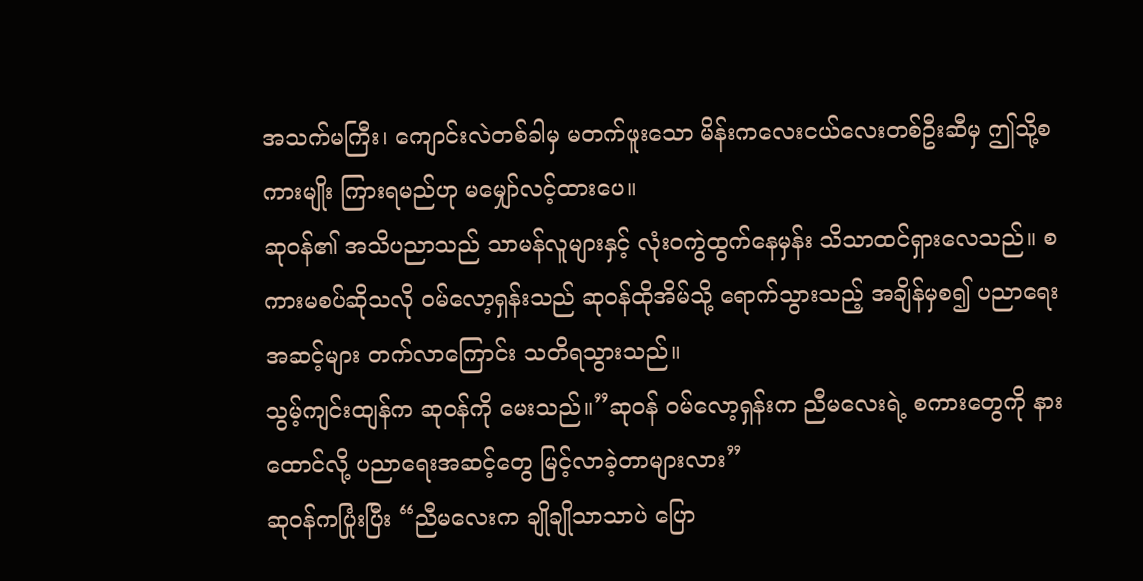အသက်မကြီး၊ ကျောင်းလဲတစ်ခါမှ မတက်ဖူးသော မိန်းကလေးငယ်လေးတစ်ဦးဆီမှ ဤသို့စကားမျိုး ကြားရမည်ဟု မမျှော်လင့်ထားပေ။
ဆုဝန်၏ အသိပညာသည် သာမန်လူများနှင့် လုံးဝကွဲထွက်နေမှန်း သိသာထင်ရှားလေသည်။ စကားမစပ်ဆိုသလို ဝမ်လော့ရှန်းသည် ဆုဝန်ထိုအိမ်သို့ ရောက်သွားသည့် အချိန်မှစ၍ ပညာရေးအဆင့်များ တက်လာကြောင်း သတိရသွားသည်။
သွမ့်ကျင်းထျန်က ဆုဝန်ကို မေးသည်။”ဆုဝန် ဝမ်လော့ရှန်းက ညီမလေးရဲ့ စကားတွေကို နားထောင်လို့ ပညာရေးအဆင့်တွေ မြင့်လာခဲ့တာများလား”
ဆုဝန်ကပြုံးပြီး “ညီမလေးက ချိုချိုသာသာပဲ ပြော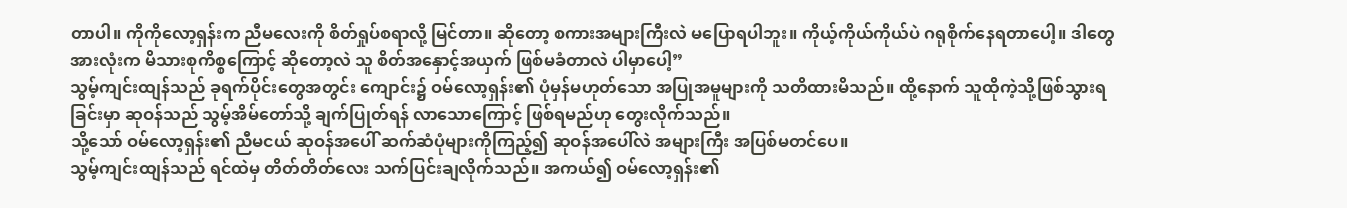တာပါ။ ကိုကိုလော့ရှန်းက ညီမလေးကို စိတ်ရှုပ်စရာလို့ မြင်တာ။ ဆိုတော့ စကားအများကြီးလဲ မပြောရပါဘူး။ ကိုယ့်ကိုယ်ကိုယ်ပဲ ဂရုစိုက်နေရတာပေါ့။ ဒါတွေအားလုံးက မိသားစုကိစ္စကြောင့် ဆိုတော့လဲ သူ စိတ်အနှောင့်အယှက် ဖြစ်မခံတာလဲ ပါမှာပေါ့”
သွမ့်ကျင်းထျန်သည် ခုရက်ပိုင်းတွေအတွင်း ကျောင်း၌ ဝမ်လော့ရှန်း၏ ပုံမှန်မဟုတ်သော အပြုအမူများကို သတိထားမိသည်။ ထို့နောက် သူထိုကဲ့သို့ဖြစ်သွားရခြင်းမှာ ဆုဝန်သည် သွမ့်အိမ်တော်သို့ ချက်ပြုတ်ရန် လာသောကြောင့် ဖြစ်ရမည်ဟု တွေးလိုက်သည်။
သို့သော် ဝမ်လော့ရှန်း၏ ညီမငယ် ဆုဝန်အပေါ် ဆက်ဆံပုံများကိုကြည့်၍ ဆုဝန်အပေါ်လဲ အများကြီး အပြစ်မတင်ပေ။
သွမ့်ကျင်းထျန်သည် ရင်ထဲမှ တိတ်တိတ်လေး သက်ပြင်းချလိုက်သည်။ အကယ်၍ ဝမ်လော့ရှန်း၏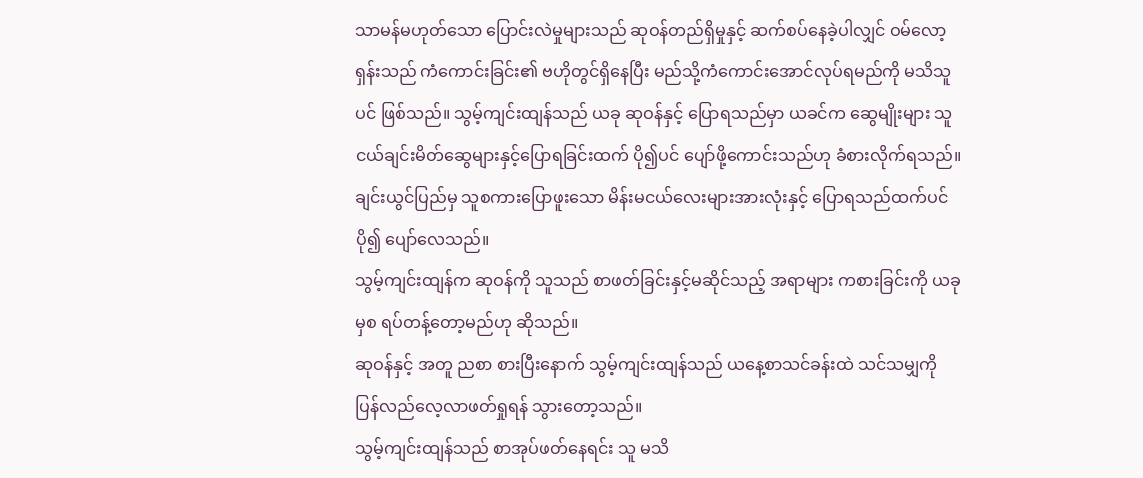သာမန်မဟုတ်သော ပြောင်းလဲမှုများသည် ဆုဝန်တည်ရှိမှုနှင့် ဆက်စပ်နေခဲ့ပါလျှင် ဝမ်လော့ရှန်းသည် ကံကောင်းခြင်း၏ ဗဟိုတွင်ရှိနေပြီး မည်သို့ကံကောင်းအောင်လုပ်ရမည်ကို မသိသူပင် ဖြစ်သည်။ သွမ့်ကျင်းထျန်သည် ယခု ဆုဝန်နှင့် ပြောရသည်မှာ ယခင်က ဆွေမျိုးများ သူငယ်ချင်းမိတ်ဆွေများနှင့်ပြောရခြင်းထက် ပို၍ပင် ပျော်ဖို့ကောင်းသည်ဟု ခံစားလိုက်ရသည်။
ချင်းယွင်ပြည်မှ သူစကားပြောဖူးသော မိန်းမငယ်လေးများအားလုံးနှင့် ပြောရသည်ထက်ပင် ပို၍ ပျော်လေသည်။
သွမ့်ကျင်းထျန်က ဆုဝန်ကို သူသည် စာဖတ်ခြင်းနှင့်မဆိုင်သည့် အရာများ ကစားခြင်းကို ယခုမှစ ရပ်တန့်တော့မည်ဟု ဆိုသည်။
ဆုဝန်နှင့် အတူ ညစာ စားပြီးနောက် သွမ့်ကျင်းထျန်သည် ယနေ့စာသင်ခန်းထဲ သင်သမျှကို ပြန်လည်လေ့လာဖတ်ရှုရန် သွားတော့သည်။
သွမ့်ကျင်းထျန်သည် စာအုပ်ဖတ်နေရင်း သူ မသိ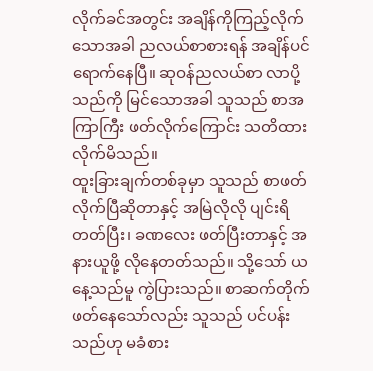လိုက်ခင်အတွင်း အချိန်ကိုကြည့်လိုက်သောအခါ ညလယ်စာစားရန် အချိန်ပင် ရောက်နေပြီ။ ဆုဝန်ညလယ်စာ လာပို့သည်ကို မြင်သောအခါ သူသည် စာအကြာကြီး ဖတ်လိုက်ကြောင်း သတိထားလိုက်မိသည်။
ထူးခြားချက်တစ်ခုမှာ သူသည် စာဖတ်လိုက်ပြီဆိုတာနှင့် အမြဲလိုလို ပျင်းရိတတ်ပြီး၊ ခဏလေး ဖတ်ပြီးတာနှင့် အနားယူဖို့ လိုနေတတ်သည်။ သို့သော် ယနေ့သည်မူ ကွဲပြားသည်။ စာဆက်တိုက်ဖတ်နေသော်လည်း သူသည် ပင်ပန်းသည်ဟု မခံစား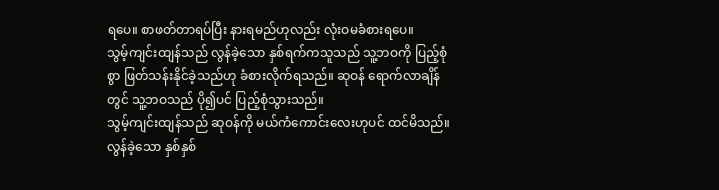ရပေ။ စာဖတ်တာရပ်ပြီး နားရမည်ဟုလည်း လုံးဝမခံစားရပေ။
သွမ့်ကျင်းထျန်သည် လွန်ခဲ့သော နှစ်ရက်ကသူသည် သူ့ဘဝကို ပြည့်စုံစွာ ဖြတ်သန်းနိုင်ခဲ့သည်ဟု ခံစားလိုက်ရသည်။ ဆုဝန် ရောက်လာချိန်တွင် သူ့ဘဝသည် ပို၍ပင် ပြည့်စုံသွားသည်။
သွမ့်ကျင်းထျန်သည် ဆုဝန်ကို မယ်ကံကောင်းလေးဟုပင် ထင်မိသည်။
လွန်ခဲ့သော နှစ်နှစ်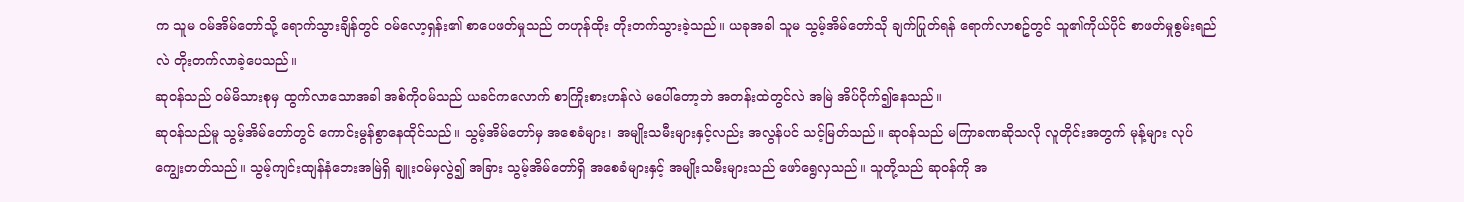က သူမ ဝမ်အိမ်တော်သို့ ရောက်သွားချိန်တွင် ဝမ်လော့ရှန်း၏ စာပေဖတ်မှုသည် တဟုန်ထိုး တိုးတက်သွားခဲ့သည်။ ယခုအခါ သူမ သွမ့်အိမ်တော်သို ချက်ပြုတ်ရန် ရောက်လာစဥ်တွင် သူ၏ကိုယ်ပိုင် စာဖတ်မှုစွမ်းရည်လဲ တိုးတက်လာခဲ့ပေသည်။
ဆုဝန်သည် ဝမ်မိသားစုမှ ထွက်လာသောအခါ အစ်ကိုဝမ်သည် ယခင်ကလောက် စာကြိုးစားဟန်လဲ မပေါ်တော့ဘဲ အတန်းထဲတွင်လဲ အမြဲ အိပ်ငိုက်၍နေသည်။
ဆုဝန်သည်မူ သွမ့်အိမ်တော်တွင် ကောင်းမွန်စွာနေထိုင်သည်။ သွမ့်အိမ်တော်မှ အစေခံများ၊ အမျိုးသမီးများနှင့်လည်း အလွန်ပင် သင့်မြတ်သည်။ ဆုဝန်သည် မကြာခဏဆိုသလို လူတိုင်းအတွက် မုန့်များ လုပ်ကျွေးတတ်သည်။ သွမ့်ကျင်းထျန်နံဘေးအမြဲရှိ ချူးဝမ်မှလွဲ၍ အခြား သွမ့်အိမ်တော်ရှိ အစေခံများနှင့် အမျိုးသမီးများသည် ဖော်ရွေလှသည်။ သူတို့သည် ဆုဝန်ကို အ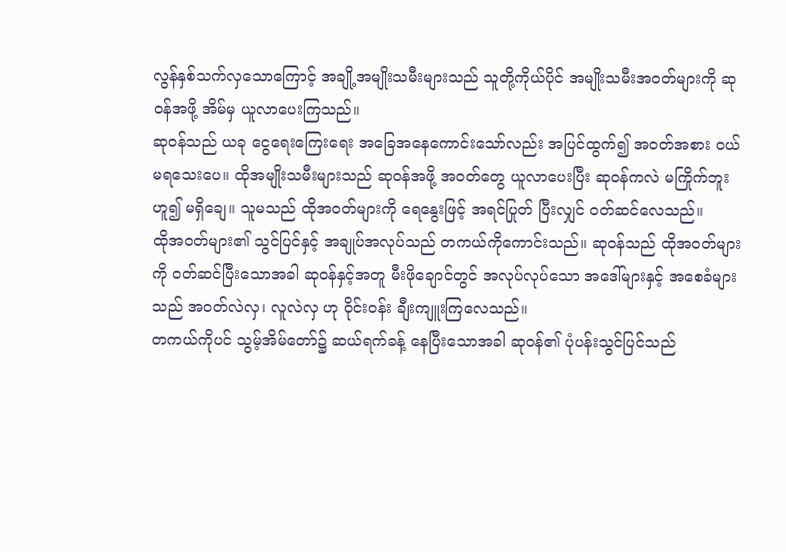လွန်နှစ်သက်လှသောကြောင့် အချို့အမျိုးသမီးများသည် သူတို့ကိုယ်ပိုင် အမျိုးသမီးအဝတ်များကို ဆုဝန်အဖို့ အိမ်မှ ယူလာပေးကြသည်။
ဆုဝန်သည် ယခု ငွေရေးကြေးရေး အခြေအနေကောင်းသော်လည်း အပြင်ထွက်၍ အဝတ်အစား ဝယ်မရသေးပေ။ ထိုအမျိုးသမီးများသည် ဆုဝန်အဖို့ အဝတ်တွေ ယူလာပေးပြီး ဆုဝန်ကလဲ မကြိုက်ဘူးဟူ၍ မရှိချေ။ သူမသည် ထိုအဝတ်များကို ရေနွေးဖြင့် အရင်ပြုတ် ပြီးလျှင် ဝတ်ဆင်လေသည်။
ထိုအဝတ်များ၏ သွင်ပြင်နှင့် အချုပ်အလုပ်သည် တကယ်ကိုကောင်းသည်။ ဆုဝန်သည် ထိုအဝတ်များကို ဝတ်ဆင်ပြီးသောအခါ ဆုဝန်နှင့်အတူ မီးဖိုချောင်တွင် အလုပ်လုပ်သော အဒေါ်များနှင့် အစေခံများသည် အဝတ်လဲလှ၊ လူလဲလှ ဟု ဝိုင်းဝန်း ချီးကျူးကြလေသည်။
တကယ်ကိုပင် သွမ့်အိမ်တော်၌ ဆယ်ရက်ခန့် နေပြီးသောအခါ ဆုဝန်၏ ပုံပန်းသွင်ပြင်သည်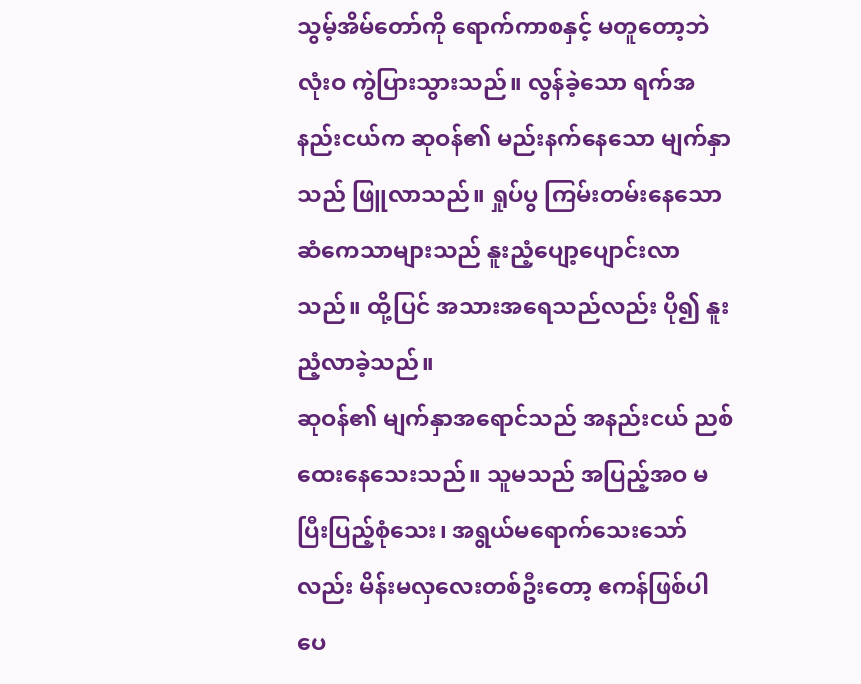သွမ့်အိမ်တော်ကို ရောက်ကာစနှင့် မတူတော့ဘဲ လုံးဝ ကွဲပြားသွားသည်။ လွန်ခဲ့သော ရက်အနည်းငယ်က ဆုဝန်၏ မည်းနက်နေသော မျက်နှာသည် ဖြူလာသည်။ ရှုပ်ပွ ကြမ်းတမ်းနေသော ဆံကေသာများသည် နူးညံ့ပျော့ပျောင်းလာသည်။ ထို့ပြင် အသားအရေသည်လည်း ပို၍ နူးညံ့လာခဲ့သည်။
ဆုဝန်၏ မျက်နှာအရောင်သည် အနည်းငယ် ညစ်ထေးနေသေးသည်။ သူမသည် အပြည့်အဝ မပြီးပြည့်စုံသေး၊ အရွယ်မရောက်သေးသော်လည်း မိန်းမလှလေးတစ်ဦးတော့ ဧကန်ဖြစ်ပါပေ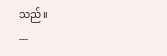သည်။
---